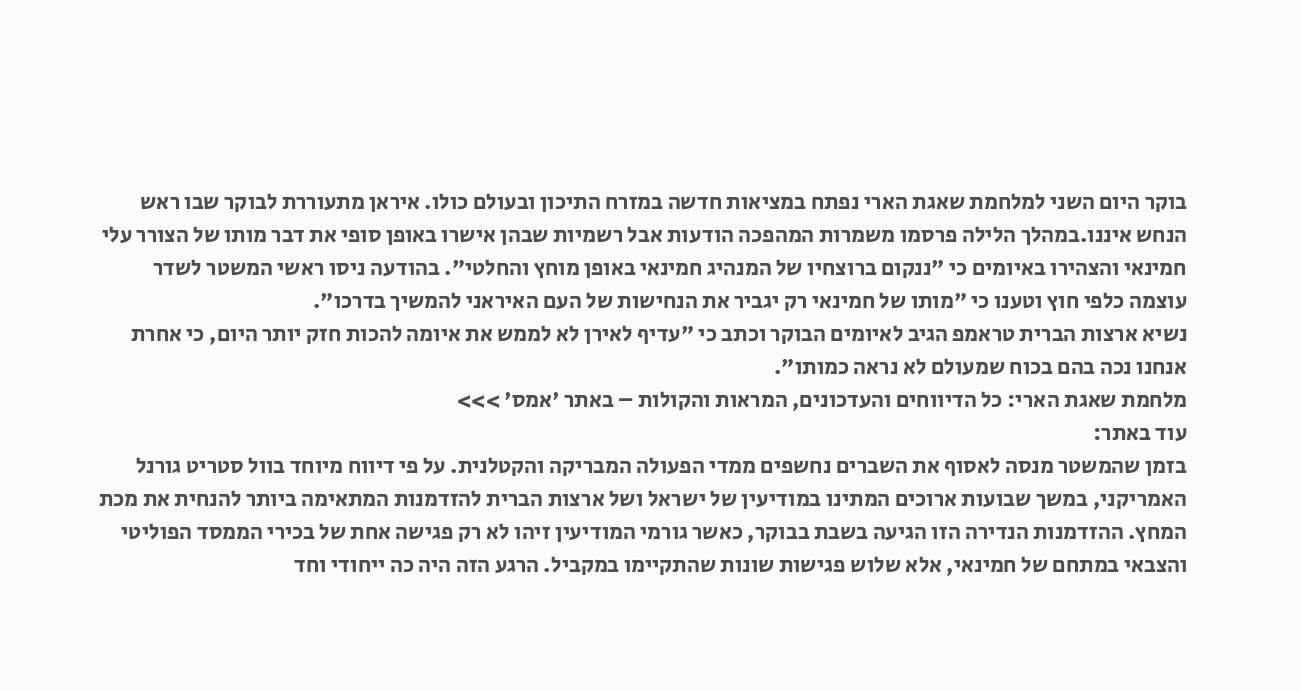בוקר היום השני למלחמת שאגת הארי נפתח במציאות חדשה במזרח התיכון ובעולם כולו. איראן מתעוררת לבוקר שבו ראש הנחש איננו.במהלך הלילה פרסמו משמרות המהפכה הודעות אבל רשמיות שבהן אישרו באופן סופי את דבר מותו של הצורר עלי חמינאי והצהירו באיומים כי "ננקום ברוצחיו של המנהיג חמינאי באופן מוחץ והחלטי". בהודעה ניסו ראשי המשטר לשדר עוצמה כלפי חוץ וטענו כי "מותו של חמינאי רק יגביר את הנחישות של העם האיראני להמשיך בדרכו".
נשיא ארצות הברית טראמפ הגיב לאיומים הבוקר וכתב כי "עדיף לאירן לא לממש את איומה להכות חזק יותר היום, כי אחרת אנחנו נכה בהם בכוח שמעולם לא נראה כמותו".
מלחמת שאגת הארי: כל הדיווחים והעדכונים, המראות והקולות – באתר 'אמס' >>>
עוד באתר:
בזמן שהמשטר מנסה לאסוף את השברים נחשפים ממדי הפעולה המבריקה והקטלנית. על פי דיווח מיוחד בוול סטריט גורנל האמריקני, במשך שבועות ארוכים המתינו במודיעין של ישראל ושל ארצות הברית להזדמנות המתאימה ביותר להנחית את מכת המחץ. ההזדמנות הנדירה הזו הגיעה בשבת בבוקר, כאשר גורמי המודיעין זיהו לא רק פגישה אחת של בכירי הממסד הפוליטי והצבאי במתחם של חמינאי, אלא שלוש פגישות שונות שהתקיימו במקביל. הרגע הזה היה כה ייחודי וחד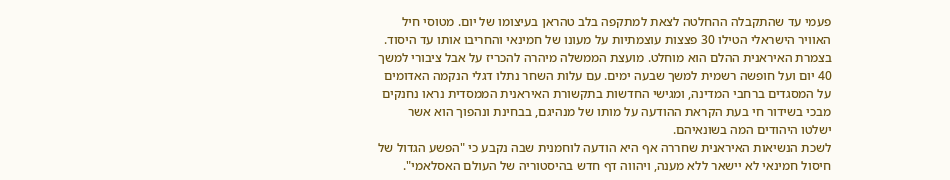פעמי עד שהתקבלה ההחלטה לצאת למתקפה בלב טהראן בעיצומו של יום. מטוסי חיל האוויר הישראלי הטילו 30 פצצות עוצמתיות על מעונו של חמינאי והחריבו אותו עד היסוד.
בצמרת האיראנית ההלם הוא מוחלט. מועצת הממשלה מיהרה להכריז על אבל ציבורי למשך 40 יום ועל חופשה רשמית למשך שבעה ימים. עם עלות השחר נתלו דגלי הנקמה האדומים על המסגדים ברחבי המדינה, ומגישי החדשות בתקשורת האיראנית הממסדית נראו נחנקים מבכי בשידור חי בעת הקראת ההודעה על מותו של מנהיגם, בבחינת ונהפוך הוא אשר ישלטו היהודים המה בשונאיהם.
לשכת הנשיאות האיראנית שחררה אף היא הודעה לוחמנית שבה נקבע כי "הפשע הגדול של חיסול חמינאי לא יישאר ללא מענה, ויהווה דף חדש בהיסטוריה של העולם האסלאמי".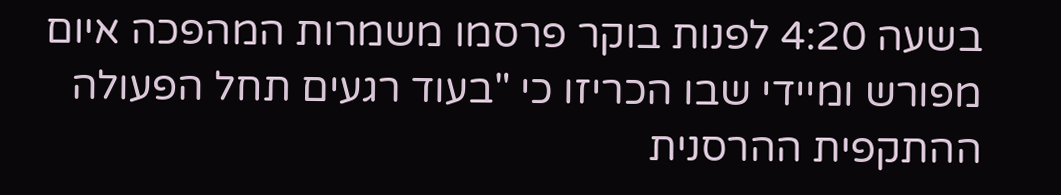בשעה 4:20 לפנות בוקר פרסמו משמרות המהפכה איום מפורש ומיידי שבו הכריזו כי "בעוד רגעים תחל הפעולה ההתקפית ההרסנית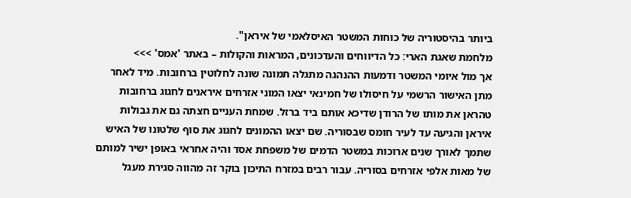ביותר בהיסטוריה של כוחות המשטר האיסלאמי של איראן".
מלחמת שאגת הארי: כל הדיווחים והעדכונים, המראות והקולות – באתר 'אמס' >>>
אך מול איומי המשטר ודמעות ההנהגה מתגלה תמונה שונה לחלוטין ברחובות. מיד לאחר מתן האישור הרשמי על חיסולו של חמינאי יצאו המוני אזרחים איראנים לחגוג ברחובות טהראן את מותו של הרודן שדיכא אותם ביד ברזל. שמחת העניים חצתה גם את גבולות איראן והגיעה עד לעיר חומס שבסוריה. שם יצאו ההמונים לחגוג את סוף שלטונו של האיש שתמך לאורך שנים ארוכות במשטר הדמים של משפחת אסד והיה אחראי באופן ישיר למותם של מאות אלפי אזרחים בסוריה. עבור רבים במזרח התיכון בוקר זה מהווה סגירת מעגל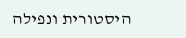היסטורית ונפילה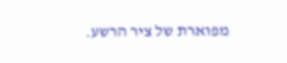מפוארת של ציר הרשע.